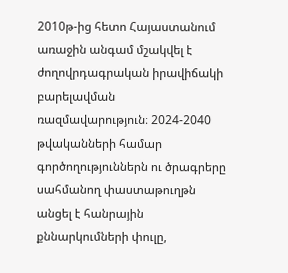2010թ-ից հետո Հայաստանում առաջին անգամ մշակվել է ժողովրդագրական իրավիճակի բարելավման ռազմավարություն։ 2024-2040 թվականների համար գործողություններն ու ծրագրերը սահմանող փաստաթուղթն անցել է հանրային քննարկումների փուլը,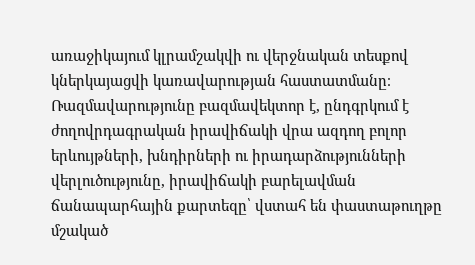առաջիկայում կլրամշակվի ու վերջնական տեսքով կներկայացվի կառավարության հաստատմանը։
Ռազմավարությունը բազմավեկտոր է, ընդգրկում է ժողովրդագրական իրավիճակի վրա ազդող բոլոր երևույթների, խնդիրների ու իրադարձությունների վերլուծությունը, իրավիճակի բարելավման ճանապարհային քարտեզը՝ վստահ են փաստաթուղթը մշակած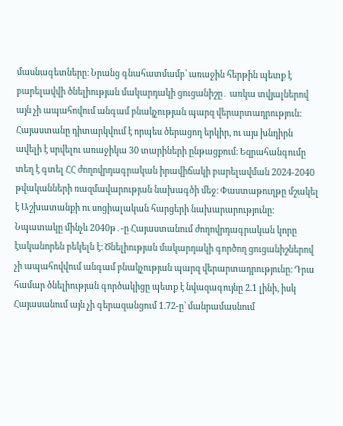մասնագետները։ Նրանց գնահատմամբ՝ առաջին հերթին պետք է բարելավվի ծնելիության մակարդակի ցուցանիշը․ առկա տվյալներով այն չի ապահովում անգամ բնակչության պարզ վերարտադրություն։
Հայաստանը դիտարկվում է որպես ծերացող երկիր, ու այս խնդիրն ավելի է սրվելու առաջիկա 30 տարիների ընթացքում։ Եզրահանգումը տեղ է գտել ՀՀ ժողովրդագրական իրավիճակի բարելավման 2024-2040 թվականների ռազմավարության նախագծի մեջ։ Փաստաթուղթը մշակել է Աշխատանքի ու սոցիալական հարցերի նախարարությունը։
Նպատակը մինչև 2040թ․-ը Հայաստանում ժողովրդագրական կորը էականորեն բեկելն է։ Ծնելիության մակարդակի գործող ցուցանիշներով չի ապահովվում անգամ բնակչության պարզ վերարտադրությունը։ Դրա համար ծնելիության գործակիցը պետք է նվազագույնը 2.1 լինի, իսկ Հայասանում այն չի գերազանցում 1.72-ը՝ մանրամասնում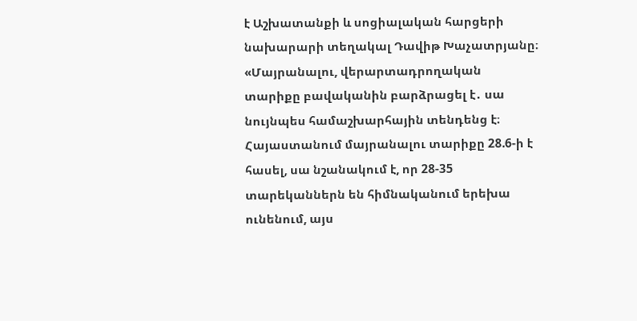է Աշխատանքի և սոցիալական հարցերի նախարարի տեղակալ Դավիթ Խաչատրյանը։
«Մայրանալու, վերարտադրողական տարիքը բավականին բարձրացել է․ սա նույնպես համաշխարհային տենդենց է։ Հայաստանում մայրանալու տարիքը 28.6-ի է հասել, սա նշանակում է, որ 28-35 տարեկաններն են հիմնականում երեխա ունենում, այս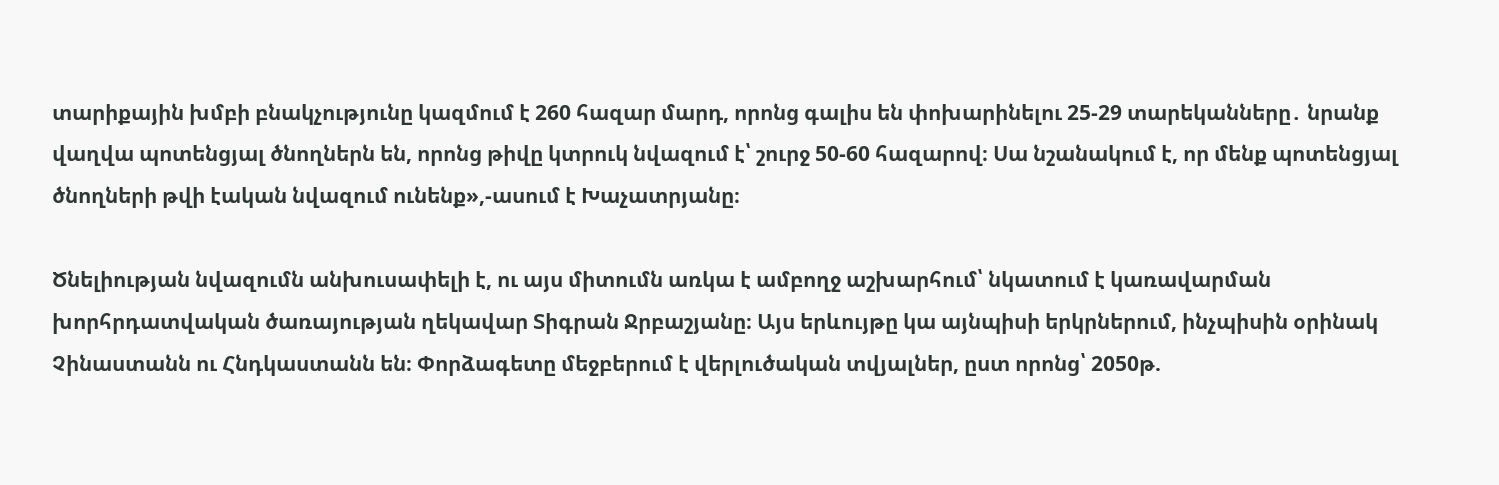տարիքային խմբի բնակչությունը կազմում է 260 հազար մարդ, որոնց գալիս են փոխարինելու 25-29 տարեկանները․ նրանք վաղվա պոտենցյալ ծնողներն են, որոնց թիվը կտրուկ նվազում է՝ շուրջ 50-60 հազարով։ Սա նշանակում է, որ մենք պոտենցյալ ծնողների թվի էական նվազում ունենք»,-ասում է Խաչատրյանը։

Ծնելիության նվազումն անխուսափելի է, ու այս միտումն առկա է ամբողջ աշխարհում՝ նկատում է կառավարման խորհրդատվական ծառայության ղեկավար Տիգրան Ջրբաշյանը։ Այս երևույթը կա այնպիսի երկրներում, ինչպիսին օրինակ Չինաստանն ու Հնդկաստանն են։ Փորձագետը մեջբերում է վերլուծական տվյալներ, ըստ որոնց՝ 2050թ.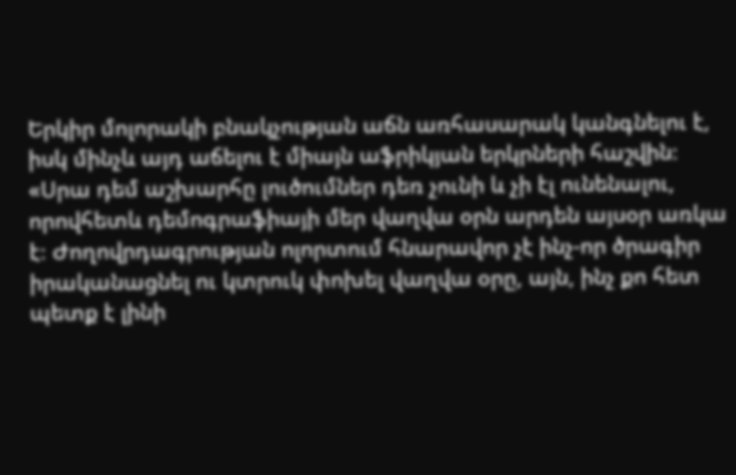Երկիր մոլորակի բնակչության աճն առհասարակ կանգնելու է, իսկ մինչև այդ աճելու է միայն աֆրիկյան երկրների հաշվին։
«Սրա դեմ աշխարհը լուծումներ դեռ չունի և չի էլ ունենալու, որովհետև դեմոգրաֆիայի մեր վաղվա օրն արդեն այսօր առկա է։ Ժողովրդագրության ոլորտում հնարավոր չէ ինչ-որ ծրագիր իրականացնել ու կտրուկ փոխել վաղվա օրը, այն, ինչ քո հետ պետք է լինի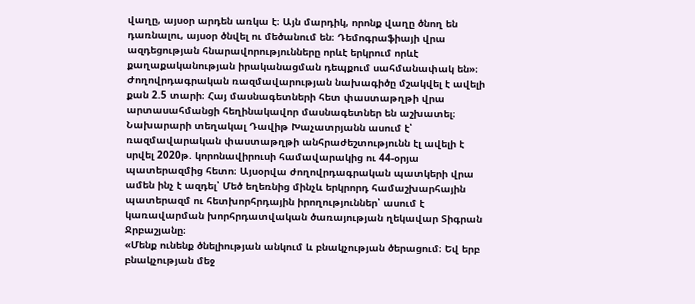վաղը, այսօր արդեն առկա է։ Այն մարդիկ, որոնք վաղը ծնող են դառնալու, այսօր ծնվել ու մեծանում են։ Դեմոգրաֆիայի վրա ազդեցության հնարավորությունները որևէ երկրում որևէ քաղաքականության իրականացման դեպքում սահմանափակ են»։
Ժողովրդագրական ռազմավարության նախագիծը մշակվել է ավելի քան 2.5 տարի։ Հայ մասնագետների հետ փաստաթղթի վրա արտասահմանցի հեղինակավոր մասնագետներ են աշխատել։ Նախարարի տեղակալ Դավիթ Խաչատրյանն ասում է՝ ռազմավարական փաստաթղթի անհրաժեշտությունն էլ ավելի է սրվել 2020թ. կորոնավիրուսի համավարակից ու 44-օրյա պատերազմից հետո։ Այսօրվա ժողովրդագրական պատկերի վրա ամեն ինչ է ազդել՝ Մեծ եղեռնից մինչև երկրորդ համաշխարհային պատերազմ ու հետխորհրդային իրողություններ՝ ասում է կառավարման խորհրդատվական ծառայության ղեկավար Տիգրան Ջրբաշյանը։
«Մենք ունենք ծնելիության անկում և բնակչության ծերացում։ Եվ երբ բնակչության մեջ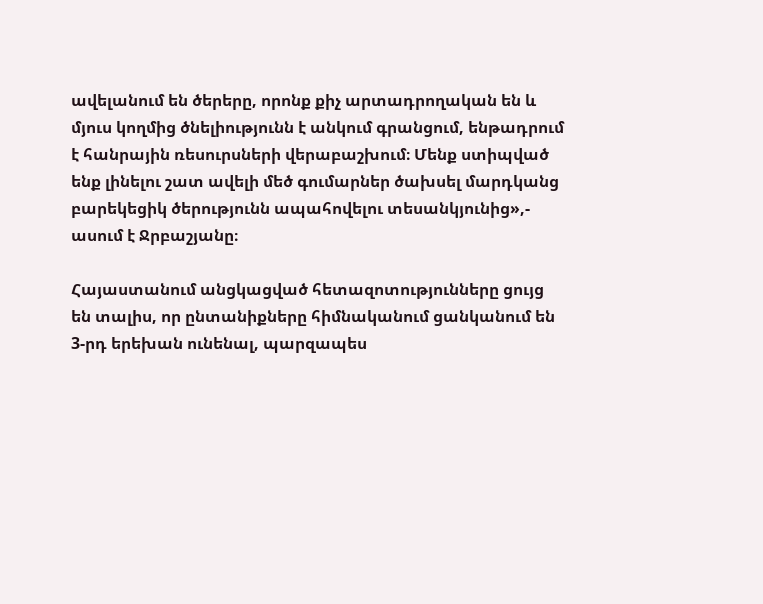ավելանում են ծերերը, որոնք քիչ արտադրողական են և մյուս կողմից ծնելիությունն է անկում գրանցում, ենթադրում է հանրային ռեսուրսների վերաբաշխում։ Մենք ստիպված ենք լինելու շատ ավելի մեծ գումարներ ծախսել մարդկանց բարեկեցիկ ծերությունն ապահովելու տեսանկյունից»,- ասում է Ջրբաշյանը։

Հայաստանում անցկացված հետազոտությունները ցույց են տալիս, որ ընտանիքները հիմնականում ցանկանում են 3-րդ երեխան ունենալ, պարզապես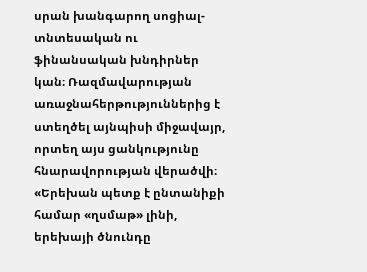սրան խանգարող սոցիալ-տնտեսական ու ֆինանսական խնդիրներ կան։ Ռազմավարության առաջնահերթություններից է ստեղծել այնպիսի միջավայր, որտեղ այս ցանկությունը հնարավորության վերածվի։
«Երեխան պետք է ընտանիքի համար «ղսմաթ» լինի, երեխայի ծնունդը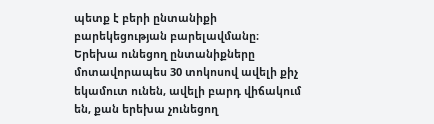պետք է բերի ընտանիքի բարեկեցության բարելավմանը։ Երեխա ունեցող ընտանիքները մոտավորապես 30 տոկոսով ավելի քիչ եկամուտ ունեն, ավելի բարդ վիճակում են, քան երեխա չունեցող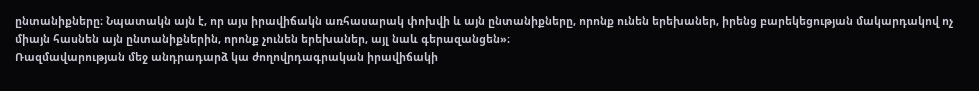ընտանիքները։ Նպատակն այն է, որ այս իրավիճակն առհասարակ փոխվի և այն ընտանիքները, որոնք ունեն երեխաներ, իրենց բարեկեցության մակարդակով ոչ միայն հասնեն այն ընտանիքներին, որոնք չունեն երեխաներ, այլ նաև գերազանցեն»։
Ռազմավարության մեջ անդրադարձ կա ժողովրդագրական իրավիճակի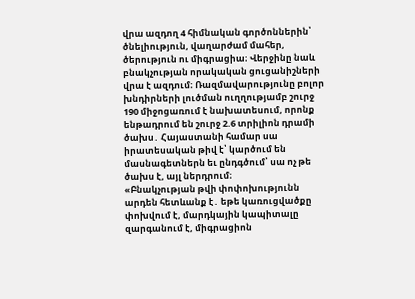վրա ազդող 4 հիմնական գործոններին՝ ծնելիություն, վաղարժամ մահեր, ծերություն ու միգրացիա։ Վերջինը նաև բնակչության որակական ցուցանիշների վրա է ազդում։ Ռազմավարությունը բոլոր խնդիրների լուծման ուղղությամբ շուրջ 190 միջոցառում է նախատեսում, որոնք ենթադրում են շուրջ 2.6 տրիլիոն դրամի ծախս․ Հայաստանի համար սա իրատեսական թիվ է՝ կարծում են մասնագետներն եւ ընդգծում՝ սա ոչ թե ծախս է, այլ ներդրում։
«Բնակչության թվի փոփոխությունն արդեն հետևանք է․ եթե կառուցվածքը փոխվում է, մարդկային կապիտալը զարգանում է, միգրացիոն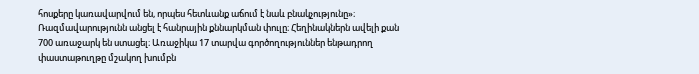հոսքերը կառավարվում են, որպես հետևանք աճում է նաև բնակչությունը»։
Ռազմավարությունն անցել է հանրային քննարկման փուլը։ Հեղինակներն ավելի քան 700 առաջարկ են ստացել։ Առաջիկա 17 տարվա գործողություններ ենթադրող փաստաթուղթը մշակող խումբն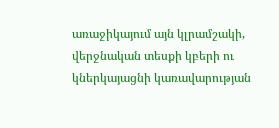առաջիկայում այն կլրամշակի, վերջնական տեսքի կբերի ու կներկայացնի կառավարության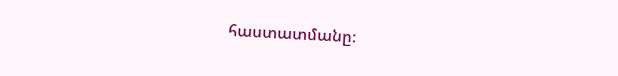հաստատմանը։